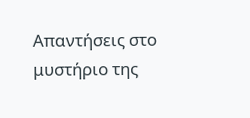Απαντήσεις στο μυστήριο της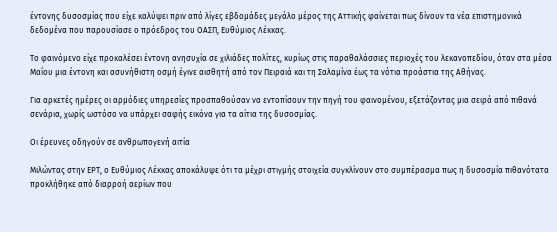έντονης δυσοσμίας που είχε καλύψει πριν από λίγες εβδομάδες μεγάλο μέρος της Αττικής φαίνεται πως δίνουν τα νέα επιστημονικά δεδομένα που παρουσίασε ο πρόεδρος του ΟΑΣΠ, Ευθύμιος Λέκκας.

Το φαινόμενο είχε προκαλέσει έντονη ανησυχία σε χιλιάδες πολίτες, κυρίως στις παραθαλάσσιες περιοχές του λεκανοπεδίου, όταν στα μέσα Μαΐου μια έντονη και ασυνήθιστη οσμή έγινε αισθητή από τον Πειραιά και τη Σαλαμίνα έως τα νότια προάστια της Αθήνας.

Για αρκετές ημέρες οι αρμόδιες υπηρεσίες προσπαθούσαν να εντοπίσουν την πηγή του φαινομένου, εξετάζοντας μια σειρά από πιθανά σενάρια, χωρίς ωστόσο να υπάρχει σαφής εικόνα για τα αίτια της δυσοσμίας.

Οι έρευνες οδηγούν σε ανθρωπογενή αιτία

Μιλώντας στην ΕΡΤ, ο Ευθύμιος Λέκκας αποκάλυψε ότι τα μέχρι στιγμής στοιχεία συγκλίνουν στο συμπέρασμα πως η δυσοσμία πιθανότατα προκλήθηκε από διαρροή αερίων που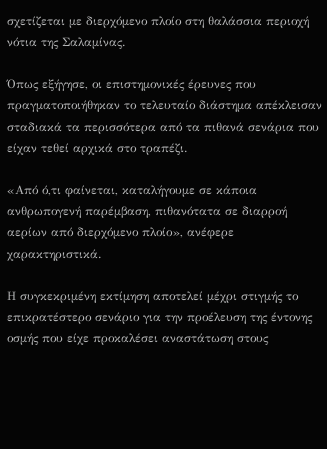σχετίζεται με διερχόμενο πλοίο στη θαλάσσια περιοχή νότια της Σαλαμίνας.

Όπως εξήγησε, οι επιστημονικές έρευνες που πραγματοποιήθηκαν το τελευταίο διάστημα απέκλεισαν σταδιακά τα περισσότερα από τα πιθανά σενάρια που είχαν τεθεί αρχικά στο τραπέζι.

«Από ό,τι φαίνεται, καταλήγουμε σε κάποια ανθρωπογενή παρέμβαση, πιθανότατα σε διαρροή αερίων από διερχόμενο πλοίο», ανέφερε χαρακτηριστικά.

Η συγκεκριμένη εκτίμηση αποτελεί μέχρι στιγμής το επικρατέστερο σενάριο για την προέλευση της έντονης οσμής που είχε προκαλέσει αναστάτωση στους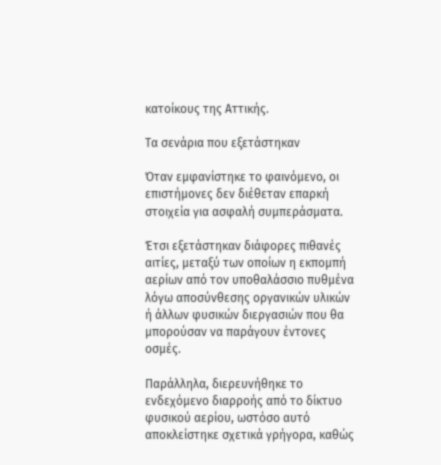κατοίκους της Αττικής.

Τα σενάρια που εξετάστηκαν

Όταν εμφανίστηκε το φαινόμενο, οι επιστήμονες δεν διέθεταν επαρκή στοιχεία για ασφαλή συμπεράσματα.

Έτσι εξετάστηκαν διάφορες πιθανές αιτίες, μεταξύ των οποίων η εκπομπή αερίων από τον υποθαλάσσιο πυθμένα λόγω αποσύνθεσης οργανικών υλικών ή άλλων φυσικών διεργασιών που θα μπορούσαν να παράγουν έντονες οσμές.

Παράλληλα, διερευνήθηκε το ενδεχόμενο διαρροής από το δίκτυο φυσικού αερίου, ωστόσο αυτό αποκλείστηκε σχετικά γρήγορα, καθώς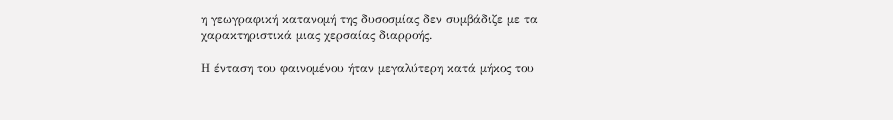η γεωγραφική κατανομή της δυσοσμίας δεν συμβάδιζε με τα χαρακτηριστικά μιας χερσαίας διαρροής.

Η ένταση του φαινομένου ήταν μεγαλύτερη κατά μήκος του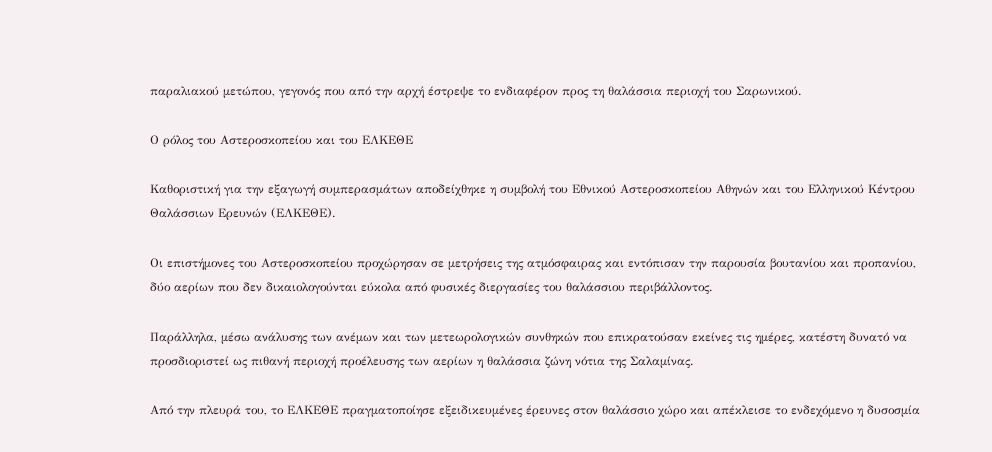παραλιακού μετώπου, γεγονός που από την αρχή έστρεψε το ενδιαφέρον προς τη θαλάσσια περιοχή του Σαρωνικού.

Ο ρόλος του Αστεροσκοπείου και του ΕΛΚΕΘΕ

Καθοριστική για την εξαγωγή συμπερασμάτων αποδείχθηκε η συμβολή του Εθνικού Αστεροσκοπείου Αθηνών και του Ελληνικού Κέντρου Θαλάσσιων Ερευνών (ΕΛΚΕΘΕ).

Οι επιστήμονες του Αστεροσκοπείου προχώρησαν σε μετρήσεις της ατμόσφαιρας και εντόπισαν την παρουσία βουτανίου και προπανίου, δύο αερίων που δεν δικαιολογούνται εύκολα από φυσικές διεργασίες του θαλάσσιου περιβάλλοντος.

Παράλληλα, μέσω ανάλυσης των ανέμων και των μετεωρολογικών συνθηκών που επικρατούσαν εκείνες τις ημέρες, κατέστη δυνατό να προσδιοριστεί ως πιθανή περιοχή προέλευσης των αερίων η θαλάσσια ζώνη νότια της Σαλαμίνας.

Από την πλευρά του, το ΕΛΚΕΘΕ πραγματοποίησε εξειδικευμένες έρευνες στον θαλάσσιο χώρο και απέκλεισε το ενδεχόμενο η δυσοσμία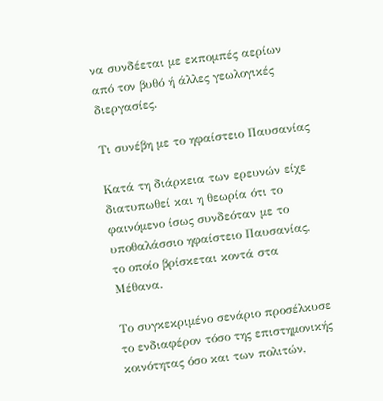να συνδέεται με εκπομπές αερίων από τον βυθό ή άλλες γεωλογικές διεργασίες.

Τι συνέβη με το ηφαίστειο Παυσανίας

Κατά τη διάρκεια των ερευνών είχε διατυπωθεί και η θεωρία ότι το φαινόμενο ίσως συνδεόταν με το υποθαλάσσιο ηφαίστειο Παυσανίας, το οποίο βρίσκεται κοντά στα Μέθανα.

Το συγκεκριμένο σενάριο προσέλκυσε το ενδιαφέρον τόσο της επιστημονικής κοινότητας όσο και των πολιτών,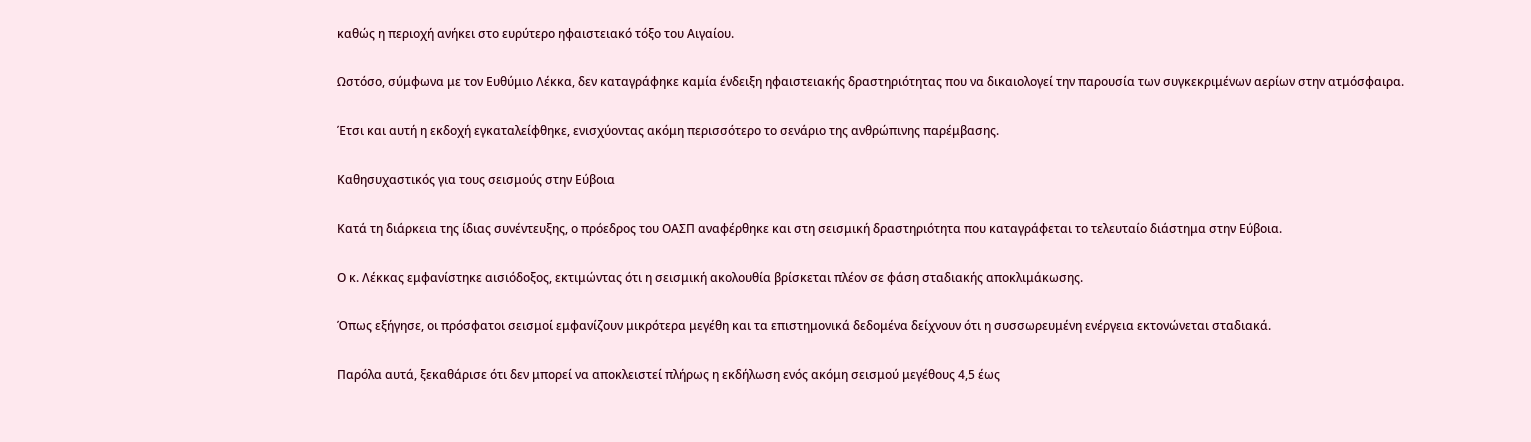καθώς η περιοχή ανήκει στο ευρύτερο ηφαιστειακό τόξο του Αιγαίου.

Ωστόσο, σύμφωνα με τον Ευθύμιο Λέκκα, δεν καταγράφηκε καμία ένδειξη ηφαιστειακής δραστηριότητας που να δικαιολογεί την παρουσία των συγκεκριμένων αερίων στην ατμόσφαιρα.

Έτσι και αυτή η εκδοχή εγκαταλείφθηκε, ενισχύοντας ακόμη περισσότερο το σενάριο της ανθρώπινης παρέμβασης.

Καθησυχαστικός για τους σεισμούς στην Εύβοια

Κατά τη διάρκεια της ίδιας συνέντευξης, ο πρόεδρος του ΟΑΣΠ αναφέρθηκε και στη σεισμική δραστηριότητα που καταγράφεται το τελευταίο διάστημα στην Εύβοια.

Ο κ. Λέκκας εμφανίστηκε αισιόδοξος, εκτιμώντας ότι η σεισμική ακολουθία βρίσκεται πλέον σε φάση σταδιακής αποκλιμάκωσης.

Όπως εξήγησε, οι πρόσφατοι σεισμοί εμφανίζουν μικρότερα μεγέθη και τα επιστημονικά δεδομένα δείχνουν ότι η συσσωρευμένη ενέργεια εκτονώνεται σταδιακά.

Παρόλα αυτά, ξεκαθάρισε ότι δεν μπορεί να αποκλειστεί πλήρως η εκδήλωση ενός ακόμη σεισμού μεγέθους 4,5 έως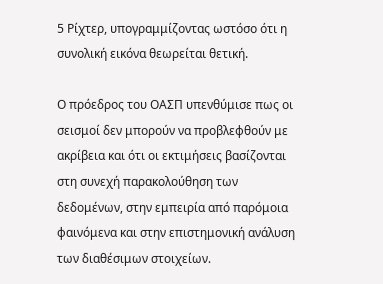5 Ρίχτερ, υπογραμμίζοντας ωστόσο ότι η συνολική εικόνα θεωρείται θετική.

Ο πρόεδρος του ΟΑΣΠ υπενθύμισε πως οι σεισμοί δεν μπορούν να προβλεφθούν με ακρίβεια και ότι οι εκτιμήσεις βασίζονται στη συνεχή παρακολούθηση των δεδομένων, στην εμπειρία από παρόμοια φαινόμενα και στην επιστημονική ανάλυση των διαθέσιμων στοιχείων.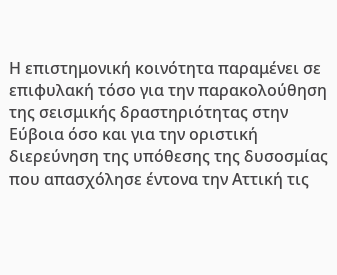Η επιστημονική κοινότητα παραμένει σε επιφυλακή τόσο για την παρακολούθηση της σεισμικής δραστηριότητας στην Εύβοια όσο και για την οριστική διερεύνηση της υπόθεσης της δυσοσμίας που απασχόλησε έντονα την Αττική τις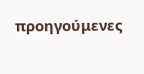προηγούμενες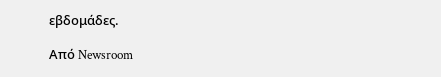εβδομάδες.

Από Newsroom